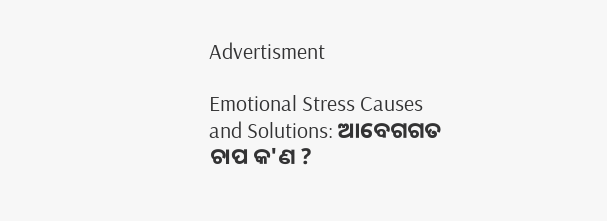Advertisment

Emotional Stress Causes and Solutions: ଆବେଗଗତ ଚାପ କ'ଣ ?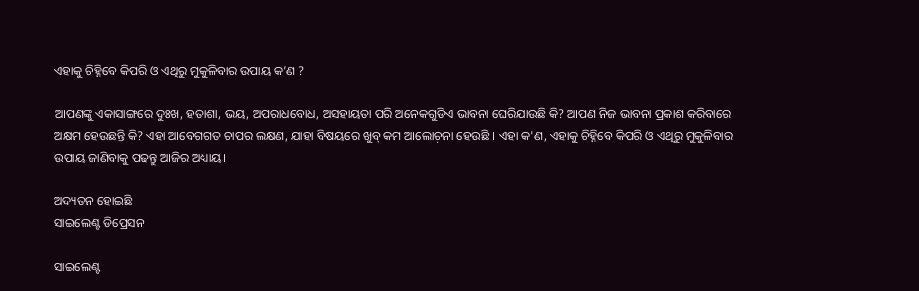ଏହାକୁ ଚିହ୍ନିବେ କିପରି ଓ ଏଥିରୁ ମୁକୁଳିବାର ଉପାୟ କ’ଣ ?

ଆପଣଙ୍କୁ ଏକାସାଙ୍ଗରେ ଦୁଃଖ, ହତାଶା, ଭୟ, ଅପରାଧବୋଧ, ଅସହାୟତା ପରି ଅନେକଗୁଡିଏ ଭାବନା ଘେରିଯାଉଛି କି? ଆପଣ ନିଜ ଭାବନା ପ୍ରକାଶ କରିବାରେ ଅକ୍ଷମ ହେଉଛନ୍ତି କି? ଏହା ଆବେଗଗତ ଚାପର ଲକ୍ଷଣ, ଯାହା ବିଷୟରେ ଖୁବ୍ କମ ଆଲୋଚ଼ନା ହେଉଛି । ଏହା କ'ଣ, ଏହାକୁ ଚିହ୍ନିବେ କିପରି ଓ ଏଥିରୁ ମୁକୁଳିବାର ଉପାୟ ଜାଣିବାକୁ ପଢନ୍ତୁ ଆଜିର ଅଧ୍ୟାୟ।

ଅଦ୍ୟତନ ହୋଇଛି
ସାଇଲେଣ୍ଟ ଡିପ୍ରେସନ

ସାଇଲେଣ୍ଟ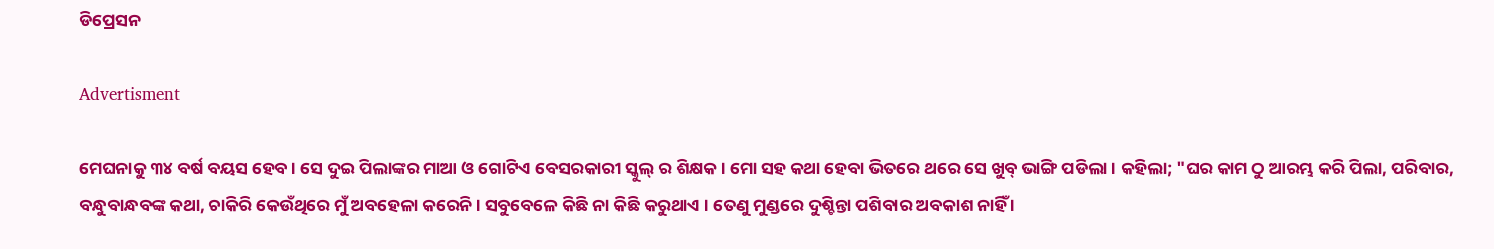ଡିପ୍ରେସନ

Advertisment

ମେଘନାକୁ ୩୪ ବର୍ଷ ବୟସ ହେବ । ସେ ଦୁଇ ପିଲାଙ୍କର ମାଆ ଓ ଗୋଟିଏ ବେସରକାରୀ ସ୍କୁଲ୍ ର ଶିକ୍ଷକ । ମୋ ସହ କଥା ହେବା ଭିତରେ ଥରେ ସେ ଖୁବ୍ ଭାଙ୍ଗି ପଡିଲା । କହିଲା; "ଘର କାମ ଠୁ ଆରମ୍ଭ କରି ପିଲା, ପରିବାର, ବନ୍ଧୁବାନ୍ଧବଙ୍କ କଥା, ଚାକିରି କେଉଁଥିରେ ମୁଁ ଅବହେଳା କରେନି । ସବୁବେଳେ କିଛି ନା କିଛି କରୁଥାଏ । ତେଣୁ ମୁଣ୍ଡରେ ଦୁଶ୍ଚିନ୍ତା ପଶିବାର ଅବକାଶ ନାହିଁ ।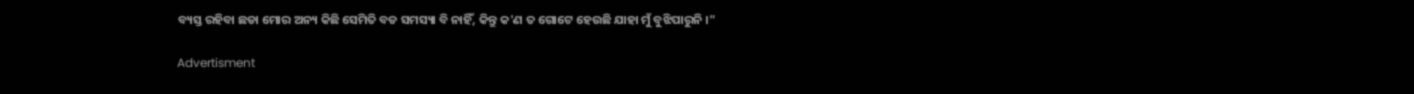ବ୍ୟସ୍ତ ରହିବା ଛଡା ମୋର ଅନ୍ୟ କିଛି ସେମିତି ବଡ ସମସ୍ୟା ବି ନାହିଁ, କିନ୍ତୁ କ'ଣ ତ ଗୋଟେ ହେଉଛି ଯାହା ମୁଁ ବୁଝିପାରୁନି ।"

Advertisment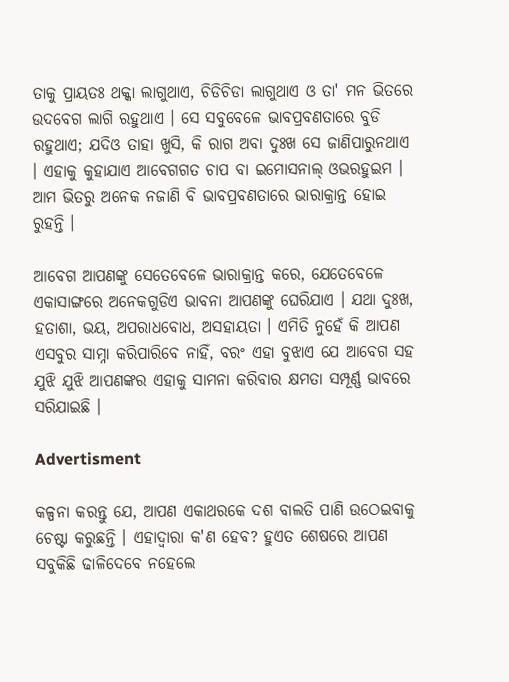ତାକୁ ପ୍ରାୟତଃ ଥକ୍କା ଲାଗୁଥାଏ, ଚିଡିଚିଡା ଲାଗୁଥାଏ ଓ ତା' ମନ ଭିତରେ ଉଦବେଗ ଲାଗି ରହୁଥାଏ । ସେ ସବୁବେଳେ ଭାବପ୍ରବଣତାରେ ବୁଡି ରହୁଥାଏ; ଯଦିଓ ତାହା ଖୁସି, କି ରାଗ ଅବା ଦୁଃଖ ସେ ଜାଣିପାରୁନଥାଏ । ଏହାକୁ କୁହାଯାଏ ଆବେଗଗତ ଚାପ ବା ଇମୋସନାଲ୍ ଓଭରହୁଇମ । ଆମ ଭିତରୁ ଅନେକ ନଜାଣି ବି ଭାବପ୍ରବଣତାରେ ଭାରାକ୍ରାନ୍ତ ହୋଇ ରୁହନ୍ତି ।

ଆବେଗ ଆପଣଙ୍କୁ ସେତେବେଳେ ଭାରାକ୍ରାନ୍ତ କରେ, ଯେତେବେଳେ ଏକାସାଙ୍ଗରେ ଅନେକଗୁଡିଏ ଭାବନା ଆପଣଙ୍କୁ ଘେରିଯାଏ । ଯଥା ଦୁଃଖ, ହତାଶା, ଭୟ, ଅପରାଧବୋଧ, ଅସହାୟତା । ଏମିତି ନୁହେଁ କି ଆପଣ ଏସବୁର ସାମ୍ନା କରିପାରିବେ ନାହିଁ, ବରଂ ଏହା ବୁଝାଏ ଯେ ଆବେଗ ସହ ଯୁଝି ଯୁଝି ଆପଣଙ୍କର ଏହାକୁ ସାମନା କରିବାର କ୍ଷମତା ସମ୍ପୂର୍ଣ୍ଣ ଭାବରେ ସରିଯାଇଛି ।

Advertisment

କଳ୍ପନା କରନ୍ତୁ ଯେ, ଆପଣ ଏକାଥରକେ ଦଶ ବାଲତି ପାଣି ଉଠେଇବାକୁ ଚେଷ୍ଟା କରୁଛନ୍ତି । ଏହାଦ୍ୱାରା କ'ଣ ହେବ? ହୁଏତ ଶେଷରେ ଆପଣ ସବୁକିଛି ଢାଳିଦେବେ ନହେଲେ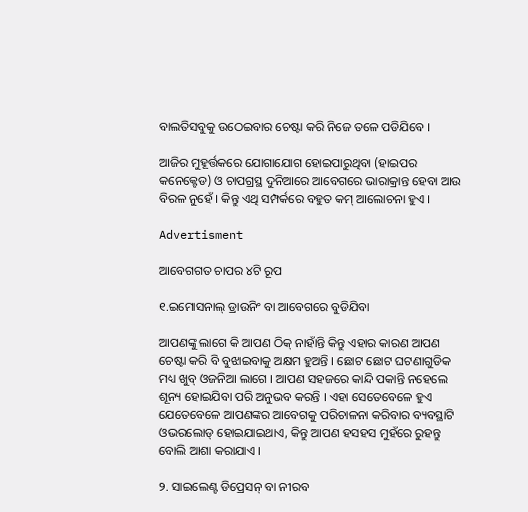ବାଲତିସବୁକୁ ଉଠେଇବାର ଚେଷ୍ଟା କରି ନିଜେ ତଳେ ପଡିଯିବେ ।

ଆଜିର ମୁହୂର୍ତ୍ତକରେ ଯୋଗାଯୋଗ ହୋଇପାରୁଥିବା (ହାଇପର କନେକ୍ଟେଡ) ଓ ଚାପଗ୍ରସ୍ଥ ଦୁନିଆରେ ଆବେଗରେ ଭାରାକ୍ରାନ୍ତ ହେବା ଆଉ ବିରଳ ନୁହେଁ । କିନ୍ତୁ ଏଥି ସମ୍ପର୍କରେ ବହୁତ କମ୍ ଆଲୋଚନା ହୁଏ ।

Advertisment

ଆବେଗଗତ ଚାପର ୪ଟି ରୂପ

୧.ଇମୋସନାଲ୍ ଡ୍ରାଉନିଂ ବା ଆବେଗରେ ବୁଡିଯିବା

ଆପଣଙ୍କୁ ଲାଗେ କି ଆପଣ ଠିକ୍ ନାହାଁନ୍ତି କିନ୍ତୁ ଏହାର କାରଣ ଆପଣ ଚେଷ୍ଟା କରି ବି ବୁଝାଇବାକୁ ଅକ୍ଷମ ହୁଅନ୍ତି । ଛୋଟ ଛୋଟ ଘଟଣାଗୁଡିକ ମଧ୍ୟ ଖୁବ୍ ଓଜନିଆ ଲାଗେ । ଆପଣ ସହଜରେ କାନ୍ଦି ପକାନ୍ତି ନହେଲେ ଶୂନ୍ୟ ହୋଇଯିବା ପରି ଅନୁଭବ କରନ୍ତି । ଏହା ସେତେବେଳେ ହୁଏ ଯେତେବେଳେ ଆପଣଙ୍କର ଆବେଗକୁ ପରିଚାଳନା କରିବାର ବ୍ୟବସ୍ଥାଟି ଓଭରଲୋଡ୍ ହୋଇଯାଇଥାଏ, କିନ୍ତୁ ଆପଣ ହସହସ ମୁହଁରେ ରୁହନ୍ତୁ ବୋଲି ଆଶା କରାଯାଏ ।

୨. ସାଇଲେଣ୍ଟ ଡିପ୍ରେସନ୍ ବା ନୀରବ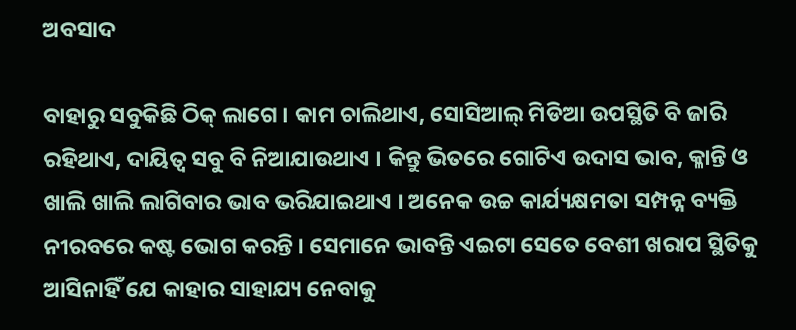ଅବସାଦ

ବାହାରୁ ସବୁକିଛି ଠିକ୍ ଲାଗେ । କାମ ଚାଲିଥାଏ, ସୋସିଆଲ୍ ମିଡିଆ ଉପସ୍ଥିତି ବି ଜାରି ରହିଥାଏ, ଦାୟିତ୍ୱ ସବୁ ବି ନିଆଯାଉଥାଏ । କିନ୍ତୁ ଭିତରେ ଗୋଟିଏ ଉଦାସ ଭାବ, କ୍ଳାନ୍ତି ଓ ଖାଲି ଖାଲି ଲାଗିବାର ଭାବ ଭରିଯାଇଥାଏ । ଅନେକ ଉଚ୍ଚ କାର୍ଯ୍ୟକ୍ଷମତା ସମ୍ପନ୍ନ ବ୍ୟକ୍ତି ନୀରବରେ କଷ୍ଟ ଭୋଗ କରନ୍ତି । ସେମାନେ ଭାବନ୍ତି ଏଇଟା ସେତେ ବେଶୀ ଖରାପ ସ୍ଥିତିକୁ ଆସିନାହିଁ ଯେ କାହାର ସାହାଯ୍ୟ ନେବାକୁ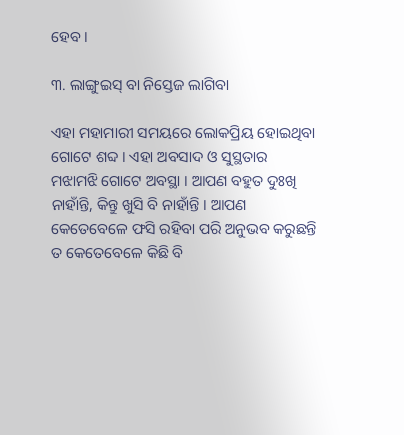ହେବ ।

୩. ଲାଙ୍ଗୁଇସ୍ ବା ନିସ୍ତେଜ ଲାଗିବା

ଏହା ମହାମାରୀ ସମୟରେ ଲୋକପ୍ରିୟ ହୋଇଥିବା ଗୋଟେ ଶବ୍ଦ । ଏହା ଅବସାଦ ଓ ସୁସ୍ଥତାର ମଝାମଝି ଗୋଟେ ଅବସ୍ଥା । ଆପଣ ବହୁତ ଦୁଃଖି ନାହାଁନ୍ତି, କିନ୍ତୁ ଖୁସି ବି ନାହାଁନ୍ତି । ଆପଣ କେତେବେଳେ ଫସି ରହିବା ପରି ଅନୁଭବ କରୁଛନ୍ତି ତ କେତେବେଳେ କିଛି ବି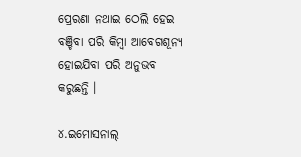ପ୍ରେରଣା ନଥାଇ ଠେଲି ହେଇ ବଞ୍ଚିବା ପରି କିମ୍ବା ଆବେଗଶୂନ୍ୟ ହୋଇଯିବା ପରି ଅନୁଭବ କରୁଛନ୍ତି ।

୪.ଇମୋସନାଲ୍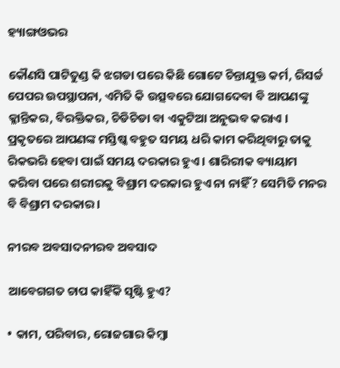ହ୍ୟାଙ୍ଗଓଭର

କୌଣସି ପାଟିତୁଣ୍ଡ କି ଝଗଡା ପରେ କିଛି ଗୋଟେ ଚିନ୍ତାଯୁକ୍ତ କର୍ମ, ରିସର୍ଚ୍ଚ ପେପର ଉପସ୍ଥାପନା, ଏମିତି କି ଉତ୍ସବରେ ଯୋଗଦେବା ବି ଆପଣଙ୍କୁ କ୍ଳାନ୍ତିକର, ବିରକ୍ତିକର, ଚିଡିଚିଡା ବା ଏକୁଟିଆ ଅନୁଭବ କରାଏ । ପ୍ରକୃତରେ ଆପଣଙ୍କ ମସ୍ତିଷ୍କ ବହୁତ ସମୟ ଧରି କାମ କରିଥିବାରୁ ତାକୁ ରିକଭରି ହେବା ପାଇଁ ସମୟ ଦରକାର ହୁଏ । ଶାରିରୀକ ବ୍ୟାୟାମ କରିବା ପରେ ଶରୀରକୁ ବିଶ୍ରାମ ଦରକାର ହୁଏ ନା ନାହିଁ? ସେମିତି ମନର ବି ବିଶ୍ରାମ ଦରକାର ।

ନୀରବ ଅବସାଦନୀରବ ଅବସାଦ

ଆବେଗଗତ ଚାପ କାହିଁକି ସୃଷ୍ଟି ହୁଏ?

• କାମ, ପରିବାର, ରୋଜଗାର କିମ୍ବା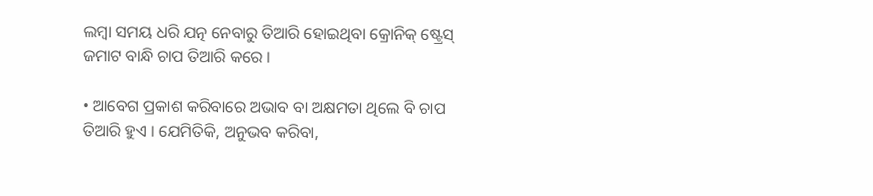ଲମ୍ବା ସମୟ ଧରି ଯତ୍ନ ନେବାରୁ ତିଆରି ହୋଇଥିବା କ୍ରୋନିକ୍ ଷ୍ଟ୍ରେସ୍ ଜମାଟ ବାନ୍ଧି ଚାପ ତିଆରି କରେ ।

• ଆବେଗ ପ୍ରକାଶ କରିବାରେ ଅଭାବ ବା ଅକ୍ଷମତା ଥିଲେ ବି ଚାପ ତିଆରି ହୁଏ । ଯେମିତିକି, ଅନୁଭବ କରିବା,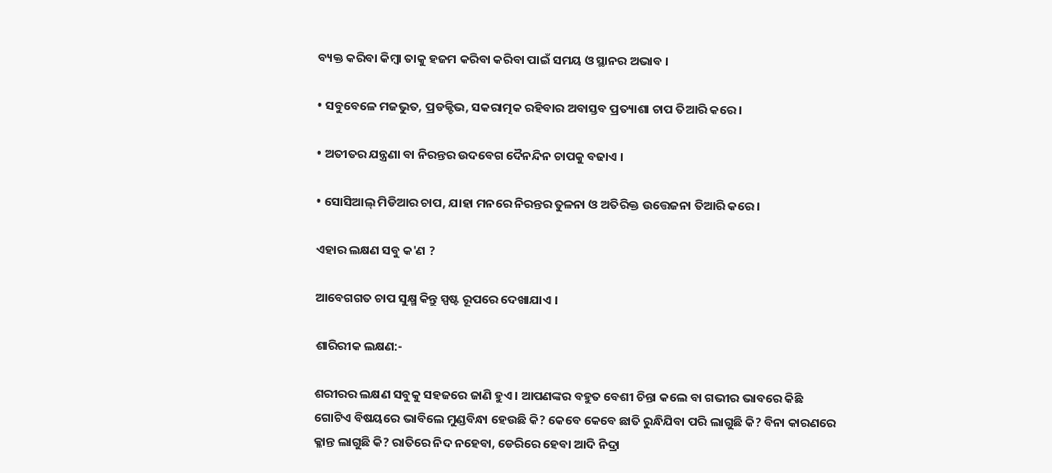ବ୍ୟକ୍ତ କରିବା କିମ୍ବା ତାକୁ ହଜମ କରିବା କରିବା ପାଇଁ ସମୟ ଓ ସ୍ଥାନର ଅଭାବ ।

• ସବୁବେଳେ ମଜଭୁତ, ପ୍ରଡକ୍ଟିଭ, ସକରାତ୍ମକ ରହିବାର ଅବାସ୍ତବ ପ୍ରତ୍ୟାଶା ଚାପ ତିଆରି କରେ ।

• ଅତୀତର ଯନ୍ତ୍ରଣା ବା ନିରନ୍ତର ଉଦବେଗ ଦୈନନ୍ଦିନ ଚାପକୁ ବଢାଏ ।

• ସୋସିଆଲ୍ ମିଡିଆର ଚାପ, ଯାହା ମନରେ ନିରନ୍ତର ତୁଳନା ଓ ଅତିରିକ୍ତ ଉତ୍ତେଜନା ତିଆରି କରେ ।

ଏହାର ଲକ୍ଷଣ ସବୁ କ'ଣ ?

ଆବେଗଗତ ଚାପ ସୁକ୍ଷ୍ମ କିନ୍ତୁ ସ୍ପଷ୍ଟ ରୂପରେ ଦେଖାଯାଏ ।

ଶାରିରୀକ ଲକ୍ଷଣ:-

ଶରୀରର ଲକ୍ଷଣ ସବୁକୁ ସହଜରେ ଜାଣି ହୁଏ । ଆପଣଙ୍କର ବହୁତ ବେଶୀ ଚିନ୍ତା କଲେ ବା ଗଭୀର ଭାବରେ କିଛି ଗୋଟିଏ ବିଷୟରେ ଭାବିଲେ ମୁଣ୍ଡବିନ୍ଧା ହେଉଛି କି? କେବେ କେବେ ଛାତି ରୁନ୍ଧିଯିବା ପରି ଲାଗୁଛି କି? ବିନା କାରଣରେ କ୍ଳାନ୍ତ ଲାଗୁଛି କି? ରାତିରେ ନିଦ ନହେବା, ଡେରିରେ ହେବା ଆଦି ନିଦ୍ରା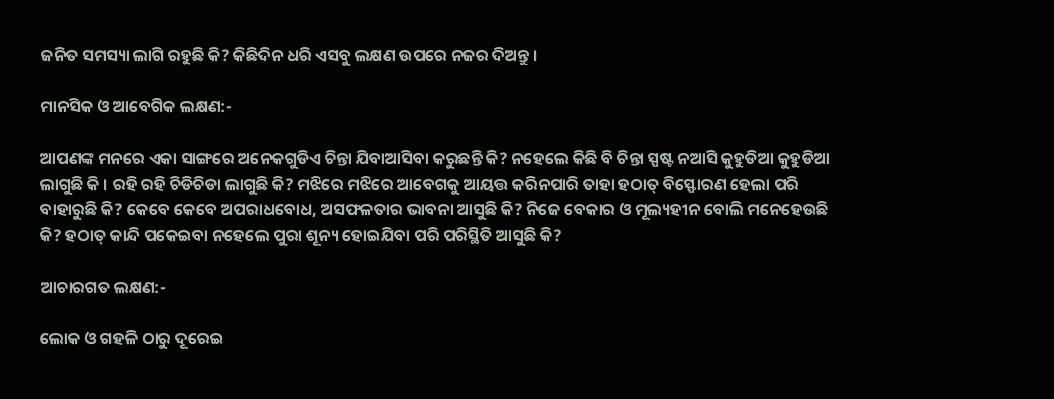ଜନିତ ସମସ୍ୟା ଲାଗି ରହୁଛି କି? କିଛିଦିନ ଧରି ଏସବୁ ଲକ୍ଷଣ ଉପରେ ନଜର ଦିଅନ୍ତୁ ।

ମାନସିକ ଓ ଆବେଗିକ ଲକ୍ଷଣ:-

ଆପଣଙ୍କ ମନରେ ଏକା ସାଙ୍ଗରେ ଅନେକଗୁଡିଏ ଚିନ୍ତା ଯିବାଆସିବା କରୁଛନ୍ତି କି? ନହେଲେ କିଛି ବି ଚିନ୍ତା ସ୍ପଷ୍ଟ ନଆସି କୁହୁଡିଆ କୁହୁଡିଆ ଲାଗୁଛି କି । ରହି ରହି ଚିଡିଚିଡା ଲାଗୁଛି କି? ମଝିରେ ମଝିରେ ଆବେଗକୁ ଆୟତ୍ତ କରିନପାରି ତାହା ହଠାତ୍ ବିସ୍ଫୋରଣ ହେଲା ପରି ବାହାରୁଛି କି? କେବେ କେବେ ଅପରାଧବୋଧ, ଅସଫଳତାର ଭାବନା ଆସୁଛି କି? ନିଜେ ବେକାର ଓ ମୂଲ୍ୟହୀନ ବୋଲି ମନେହେଉଛି କି? ହଠାତ୍ କାନ୍ଦି ପକେଇବା ନହେଲେ ପୁରା ଶୂନ୍ୟ ହୋଇଯିବା ପରି ପରିସ୍ଥିତି ଆସୁଛି କି?

ଆଚାରଗତ ଲକ୍ଷଣ:-

ଲୋକ ଓ ଗହଳି ଠାରୁ ଦୂରେଇ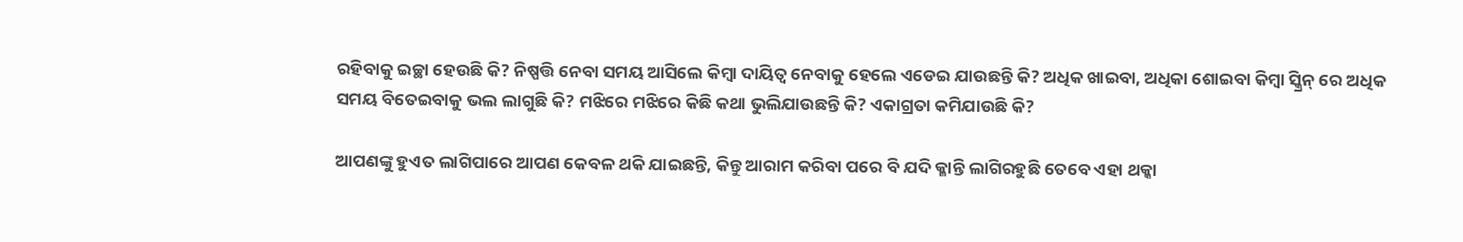ରହିବାକୁ ଇଚ୍ଛା ହେଉଛି କି? ନିଷ୍ପତ୍ତି ନେବା ସମୟ ଆସିଲେ କିମ୍ବା ଦାୟିତ୍ୱ ନେବାକୁ ହେଲେ ଏଡେଇ ଯାଉଛନ୍ତି କି? ଅଧିକ ଖାଇବା, ଅଧିକା ଶୋଇବା କିମ୍ବା ସ୍କ୍ରିନ୍ ରେ ଅଧିକ ସମୟ ବିତେଇବାକୁ ଭଲ ଲାଗୁଛି କି? ମଝିରେ ମଝିରେ କିଛି କଥା ଭୁଲିଯାଉଛନ୍ତି କି? ଏକାଗ୍ରତା କମିଯାଉଛି କି?

ଆପଣଙ୍କୁ ହୁଏତ ଲାଗିପାରେ ଆପଣ କେବଳ ଥକି ଯାଇଛନ୍ତି, କିନ୍ତୁ ଆରାମ କରିବା ପରେ ବି ଯଦି କ୍ଳାନ୍ତି ଲାଗିରହୁଛି ତେବେ ଏହା ଥକ୍କା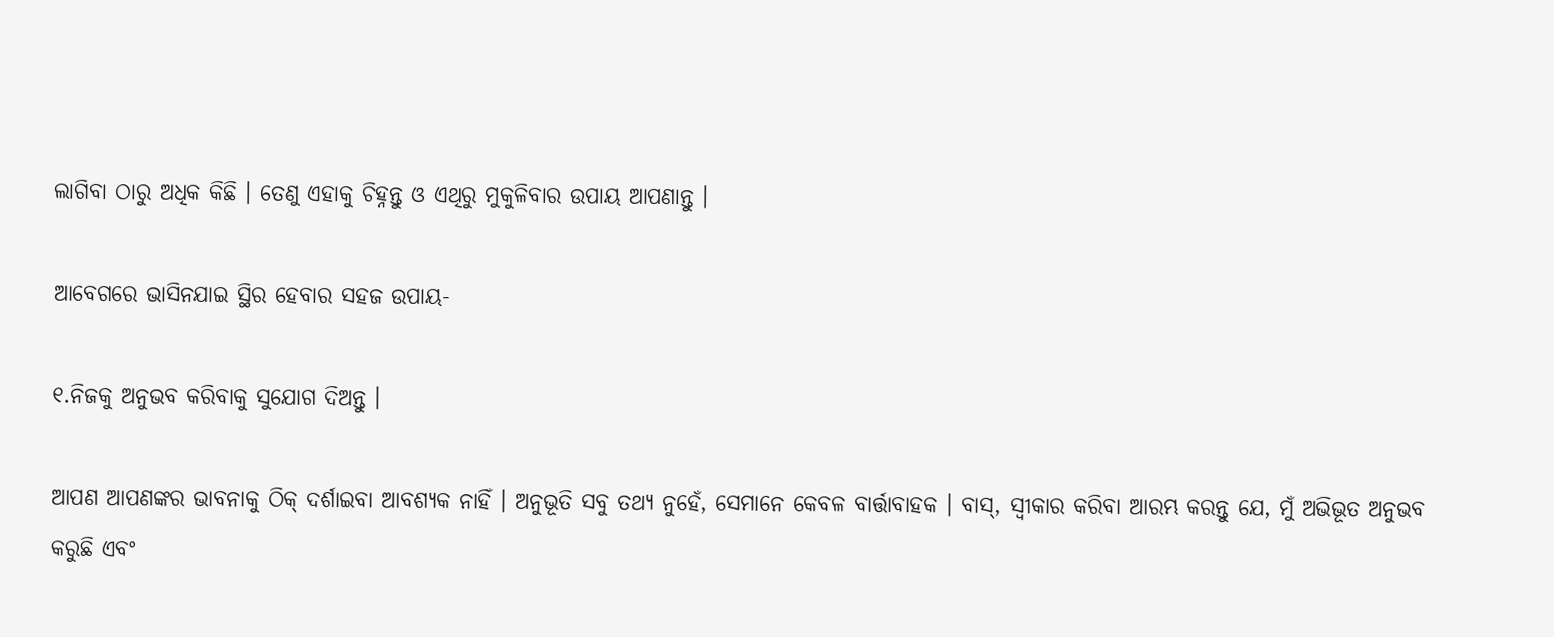ଲାଗିବା ଠାରୁ ଅଧିକ କିଛି । ତେଣୁ ଏହାକୁ ଚିହ୍ନନ୍ତୁ ଓ ଏଥିରୁ ମୁକୁଳିବାର ଉପାୟ ଆପଣାନ୍ତୁ ।

ଆବେଗରେ ଭାସିନଯାଇ ସ୍ଥିର ହେବାର ସହଜ ଉପାୟ-

୧.ନିଜକୁ ଅନୁଭବ କରିବାକୁ ସୁଯୋଗ ଦିଅନ୍ତୁ ।

ଆପଣ ଆପଣଙ୍କର ଭାବନାକୁ ଠିକ୍ ଦର୍ଶାଇବା ଆବଶ୍ୟକ ନାହିଁ । ଅନୁଭୂତି ସବୁ ତଥ୍ୟ ନୁହେଁ, ସେମାନେ କେବଳ ବାର୍ତ୍ତାବାହକ । ବାସ୍, ସ୍ୱୀକାର କରିବା ଆରମ୍ଭ କରନ୍ତୁ ଯେ, ମୁଁ ଅଭିଭୂତ ଅନୁଭବ କରୁଛି ଏବଂ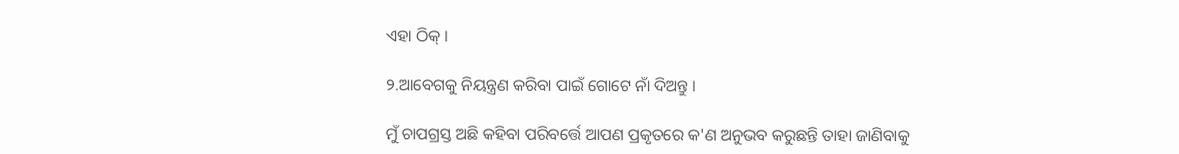ଏହା ଠିକ୍ ।

୨.ଆବେଗକୁ ନିୟନ୍ତ୍ରଣ କରିବା ପାଇଁ ଗୋଟେ ନାଁ ଦିଅନ୍ତୁ ।

ମୁଁ ଚାପଗ୍ରସ୍ତ ଅଛି କହିବା ପରିବର୍ତ୍ତେ ଆପଣ ପ୍ରକୃତରେ କ'ଣ ଅନୁଭବ କରୁଛନ୍ତି ତାହା ଜାଣିବାକୁ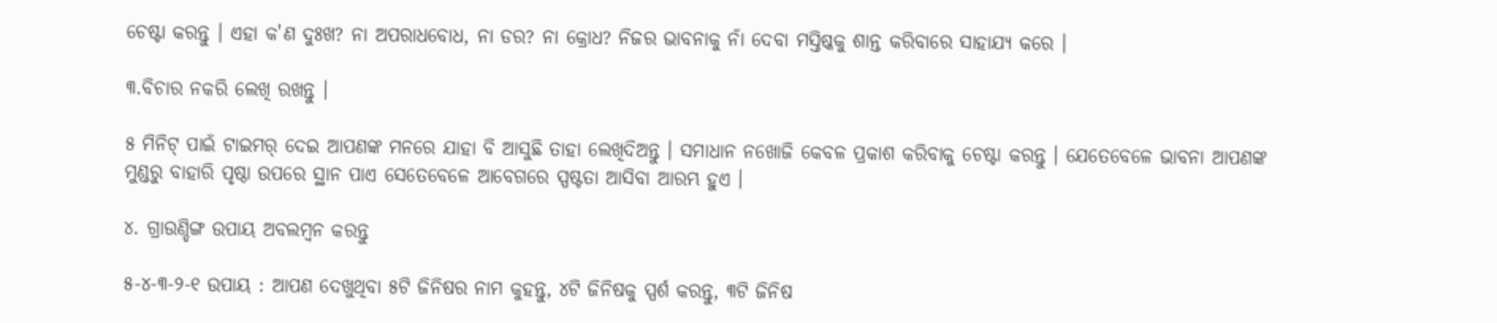ଚେଷ୍ଟା କରନ୍ତୁ । ଏହା କ'ଣ ଦୁଃଖ? ନା ଅପରାଧବୋଧ, ନା ଡର? ନା କ୍ରୋଧ? ନିଜର ଭାବନାକୁ ନାଁ ଦେବା ମସ୍ତିଷ୍କକୁ ଶାନ୍ତ କରିବାରେ ସାହାଯ୍ୟ କରେ ।

୩.ବିଚାର ନକରି ଲେଖି ରଖନ୍ତୁ ।

୫ ମିନିଟ୍ ପାଇଁ ଟାଇମର୍ ଦେଇ ଆପଣଙ୍କ ମନରେ ଯାହା ବି ଆସୁଛି ତାହା ଲେଖିଦିଅନ୍ତୁ । ସମାଧାନ ନଖୋଜି କେବଳ ପ୍ରକାଶ କରିବାକୁ ଚେଷ୍ଟା କରନ୍ତୁ । ଯେତେବେଳେ ଭାବନା ଆପଣଙ୍କ ମୁଣ୍ଡରୁ ବାହାରି ପୃଷ୍ଠା ଉପରେ ସ୍ଥାନ ପାଏ ସେତେବେଳେ ଆବେଗରେ ସ୍ପଷ୍ଟତା ଆସିବା ଆରମ୍ଭ ହୁଏ ।

୪. ଗ୍ରାଉଣ୍ଡିଙ୍ଗ ଉପାୟ ଅବଲମ୍ବନ କରନ୍ତୁ

୫-୪-୩-୨-୧ ଉପାୟ : ଆପଣ ଦେଖୁଥିବା ୫ଟି ଜିନିଷର ନାମ କୁହନ୍ତୁ, ୪ଟି ଜିନିଷକୁ ସ୍ପର୍ଶ କରନ୍ତୁ, ୩ଟି ଜିନିଷ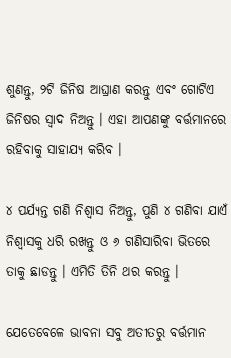ଶୁଣନ୍ତୁ, ୨ଟି ଜିନିଷ ଆଘ୍ରାଣ କରନ୍ତୁ ଏବଂ ଗୋଟିଏ ଜିନିଷର ସ୍ୱାଦ ନିଅନ୍ତୁ । ଏହା ଆପଣଙ୍କୁ ବର୍ତ୍ତମାନରେ ରହିବାକୁ ସାହାଯ୍ୟ କରିବ ।

୪ ପର୍ଯ୍ୟନ୍ତ ଗଣି ନିଶ୍ୱାସ ନିଅନ୍ତୁ, ପୁଣି ୪ ଗଣିବା ଯାଏଁ ନିଶ୍ୱାସକୁ ଧରି ରଖନ୍ତୁ ଓ ୬ ଗଣିସାରିବା ଭିତରେ ତାକୁ ଛାଡନ୍ତୁ । ଏମିତି ତିନି ଥର କରନ୍ତୁ ।

ଯେତେବେଳେ ଭାବନା ସବୁ ଅତୀତରୁ ବର୍ତ୍ତମାନ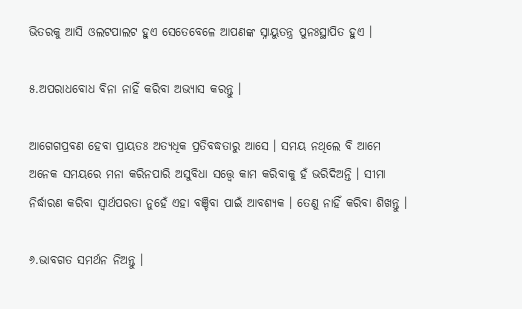ଭିତରକୁ ଆସି ଓଲଟପାଲଟ ହୁଏ ସେତେବେଳେ ଆପଣଙ୍କ ସ୍ନାୟୁତନ୍ତ୍ର ପୁନଃସ୍ଥାପିତ ହୁଏ ।

୫.ଅପରାଧବୋଧ ବିନା ନାହିଁ କରିବା ଅଭ୍ୟାସ କରନ୍ତୁ ।

ଆଗେଗପ୍ରବଣ ହେବା ପ୍ରାୟତଃ ଅତ୍ୟଧିକ ପ୍ରତିବଦ୍ଧତାରୁ ଆସେ । ସମୟ ନଥିଲେ ବି ଆମେ ଅନେକ ସମୟରେ ମନା କରିନପାରି ଅସୁବିଧା ସତ୍ତ୍ୱେ କାମ କରିବାକୁ ହଁ ଭରିଦିଅନ୍ତି । ସୀମା ନିର୍ଦ୍ଧାରଣ କରିବା ସ୍ୱାର୍ଥପରତା ନୁହେଁ ଏହା ବଞ୍ଚିବା ପାଇଁ ଆବଶ୍ୟକ । ତେଣୁ ନାହିଁ କରିବା ଶିଖନ୍ତୁ ।

୬.ଭାବଗତ ସମର୍ଥନ ନିଅନ୍ତୁ ।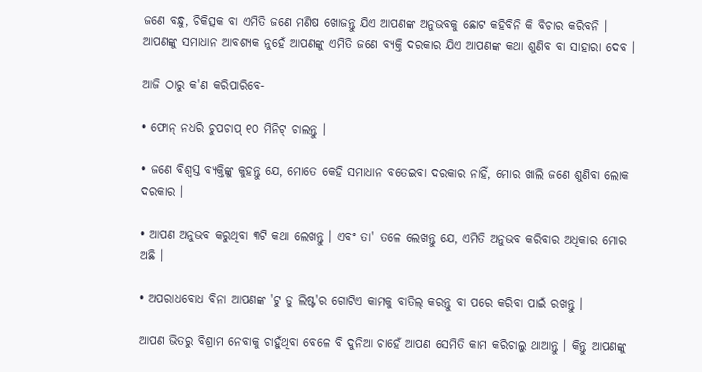ଜଣେ ବନ୍ଧୁ, ଚିକିତ୍ସକ ବା ଏମିତି ଜଣେ ମଣିଷ ଖୋଜନ୍ତୁ ଯିଏ ଆପଣଙ୍କ ଅନୁଭବକୁ ଛୋଟ କହିବିନି କି ବିଚାର କରିବନି । ଆପଣଙ୍କୁ ସମାଧାନ ଆବଶ୍ୟକ ନୁହେଁ ଆପଣଙ୍କୁ ଏମିତି ଜଣେ ବ୍ୟକ୍ତି ଦରକାର ଯିଏ ଆପଣଙ୍କ କଥା ଶୁଣିବ ବା ସାହାରା ଦେବ ।

ଆଜି ଠାରୁ କ'ଣ କରିପାରିବେ-

• ଫୋନ୍ ନଧରି ଚୁପଚାପ୍ ୧୦ ମିନିଟ୍ ଚାଲନ୍ତୁ ।

• ଜଣେ ବିଶ୍ୱସ୍ତ ବ୍ୟକ୍ତିଙ୍କୁ କୁହନ୍ତୁ ଯେ, ମୋତେ କେହି ସମାଧାନ ବତେଇବା ଦରକାର ନାହିଁ, ମୋର ଖାଲି ଜଣେ ଶୁଣିବା ଲୋକ ଦରକାର ।

• ଆପଣ ଅନୁଭବ କରୁଥିବା ୩ଟି କଥା ଲେଖନ୍ତୁ । ଏବଂ ତା' ତଳେ ଲେଖନ୍ତୁ ଯେ, ଏମିତି ଅନୁଭବ କରିବାର ଅଧିକାର ମୋର ଅଛି ।

• ଅପରାଧବୋଧ ବିନା ଆପଣଙ୍କ 'ଟୁ ଡୁ ଲିଷ୍ଟ'ର ଗୋଟିଏ କାମକୁ ବାତିଲ୍ କରନ୍ତୁ ବା ପରେ କରିବା ପାଇଁ ରଖନ୍ତୁ ।

ଆପଣ ଭିତରୁ ବିଶ୍ରାମ ନେବାକୁ ଚାହୁଁଥିବା ବେଳେ ବି ଦୁନିଆ ଚାହେଁ ଆପଣ ସେମିତି କାମ କରିଚାଲୁ ଥାଆନ୍ତୁ । କିନ୍ତୁ ଆପଣଙ୍କୁ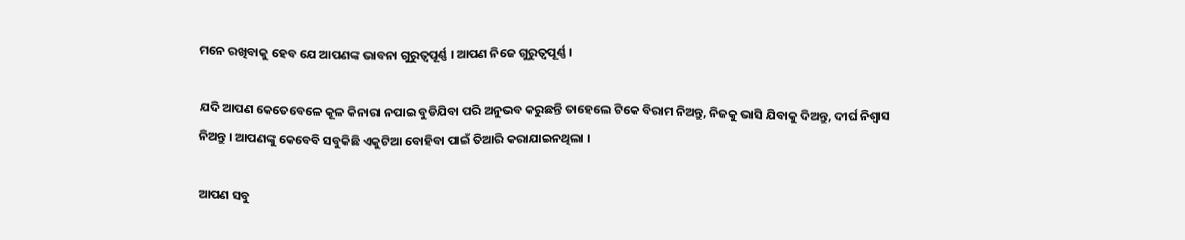ମନେ ରଖିବାକୁ ହେବ ଯେ ଆପଣଙ୍କ ଭାବନା ଗୁରୁତ୍ୱପୂର୍ଣ୍ଣ । ଆପଣ ନିଜେ ଗୁରୁତ୍ୱପୂର୍ଣ୍ଣ ।

ଯଦି ଆପଣ କେତେବେଳେ କୂଳ କିନାରା ନପାଇ ବୁଡିଯିବା ପରି ଅନୁଭବ କରୁଛନ୍ତି ତାହେଲେ ଟିକେ ବିରାମ ନିଅନ୍ତୁ, ନିଜକୁ ଭାସି ଯିବାକୁ ଦିଅନ୍ତୁ, ଦୀର୍ଘ ନିଶ୍ୱାସ ନିଅନ୍ତୁ । ଆପଣଙ୍କୁ କେବେବି ସବୁକିଛି ଏକୁଟିଆ ବୋହିବା ପାଇଁ ତିଆରି କରାଯାଇନଥିଲା ।

ଆପଣ ସବୁ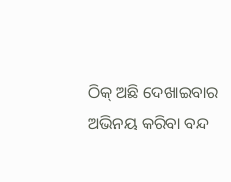ଠିକ୍ ଅଛି ଦେଖାଇବାର ଅଭିନୟ କରିବା ବନ୍ଦ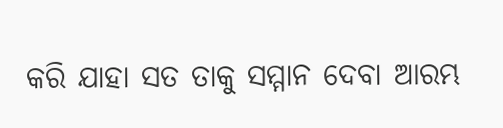କରି ଯାହା ସତ ତାକୁ ସମ୍ମାନ ଦେବା ଆରମ୍ଭ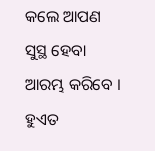କଲେ ଆପଣ ସୁସ୍ଥ ହେବା ଆରମ୍ଭ କରିବେ । ହୁଏତ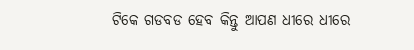ଟିକେ ଗଡବଡ ହେବ କିନ୍ତୁ ଆପଣ ଧୀରେ ଧୀରେ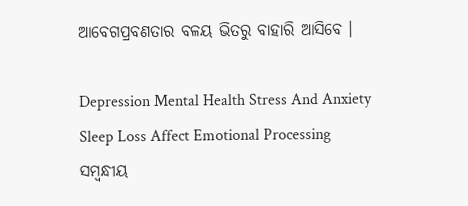ଆବେଗପ୍ରବଣତାର ବଳୟ ଭିତରୁ ବାହାରି ଆସିବେ ।

Depression Mental Health Stress And Anxiety Sleep Loss Affect Emotional Processing
ସମ୍ବନ୍ଧୀୟ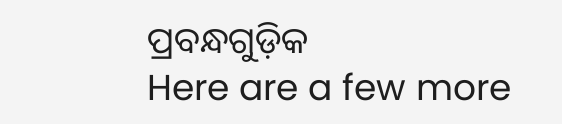ପ୍ରବନ୍ଧଗୁଡ଼ିକ
Here are a few more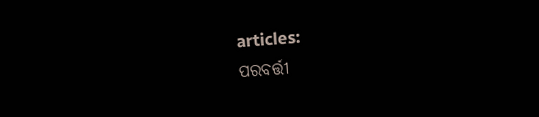articles:
ପରବର୍ତ୍ତୀ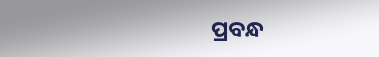ପ୍ରବନ୍ଧ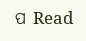ପ Read